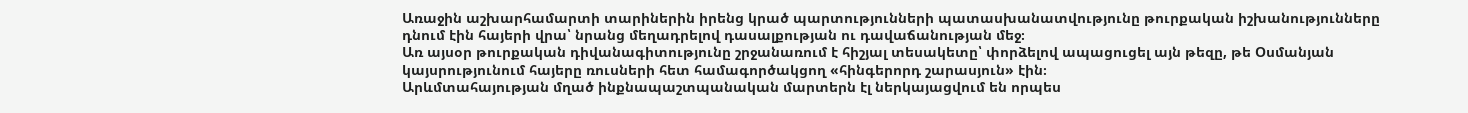Առաջին աշխարհամարտի տարիներին իրենց կրած պարտությունների պատասխանատվությունը թուրքական իշխանությունները դնում էին հայերի վրա՝ նրանց մեղադրելով դասալքության ու դավաճանության մեջ։
Առ այսօր թուրքական դիվանագիտությունը շրջանառում է հիշյալ տեսակետը՝ փորձելով ապացուցել այն թեզը, թե Օսմանյան կայսրությունում հայերը ռուսների հետ համագործակցող «հինգերորդ շարասյուն» էին։
Արևմտահայության մղած ինքնապաշտպանական մարտերն էլ ներկայացվում են որպես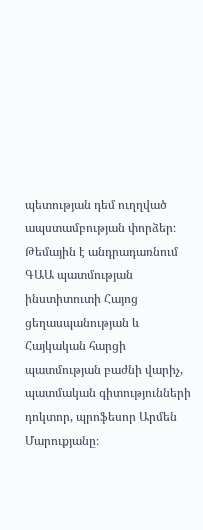պետության դեմ ուղղված ապստամբության փորձեր։
Թեմային է անդրադառնում ԳԱԱ պատմության ինստիտուտի Հայոց ցեղասպանության և Հայկական հարցի պատմության բաժնի վարիչ, պատմական գիտությունների դոկտոր, պրոֆեսոր Արմեն Մարուքյանը։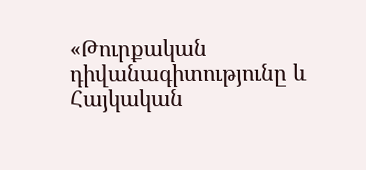«Թուրքական դիվանագիտությունը և Հայկական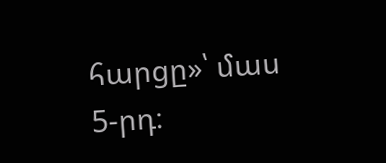հարցը»՝ մաս 5-րդ։